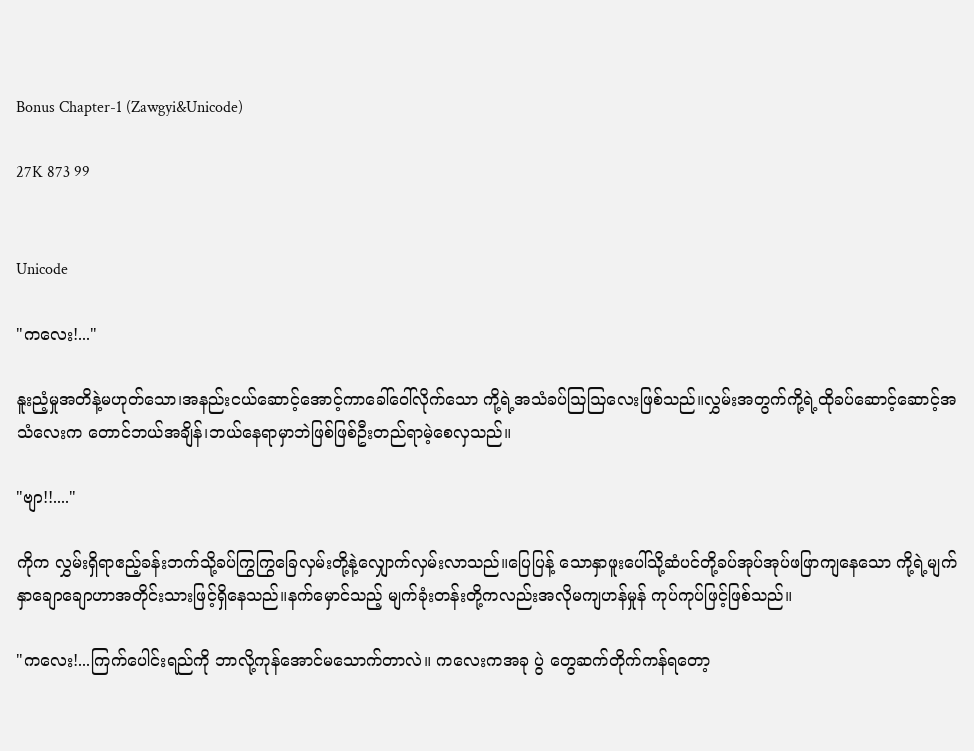Bonus Chapter-1 (Zawgyi&Unicode)

27K 873 99


Unicode

"ကလေး!..."

နူးညံ့မှုအတိနဲ့မဟုတ်သော၊အနည်းငယ်ဆောင့်အောင့်ကာခေါ်ဝေါ်လိုက်သော ကို့ရဲ့အသံခပ်ဩဩလေးဖြစ်သည်။လွှမ်းအတွက်ကို့ရဲ့ထိုခပ်‌ဆောင့်ဆောင့်အသံလေးက‌ တောင်ဘယ်အချိန်၊ဘယ်နေရာမှာဘဲဖြစ်ဖြစ်ဦးတည်ရာမဲ့စေလှသည်။

"ဗျာ!!...."

ကိုက လွှမ်းရှိရာဧည့်ခန်းဘက်သို့ခပ်ကြွကြွခြေလှမ်းတို့နဲ့လျှောက်လှမ်းလာသည်။‌ပြေပြန့် သောနှာဖူးပေါ်သို့ဆံပင်တို့ခပ်အုပ်အုပ်ဖဖြာကျနေသော ကို့ရဲ့မျက်နှာချောချောဟာအတိုင်းသားဖြင့်ရှိ‌နေသည်။နက်မှောင်သည့် မျက်ခုံးတန်းတို့ကလည်းအလိုမကျဟန်မှုန် ကုပ်ကုပ်ဖြင့်ဖြစ်သည်။

"ကလေး!...ကြက်ပေါင်းရည်ကို ဘာလို့ကုန်အောင်မသောက်တာလဲ။ ကလေးကအခု ပွဲ တွေဆက်တိုက်ကန်ရ‌တော့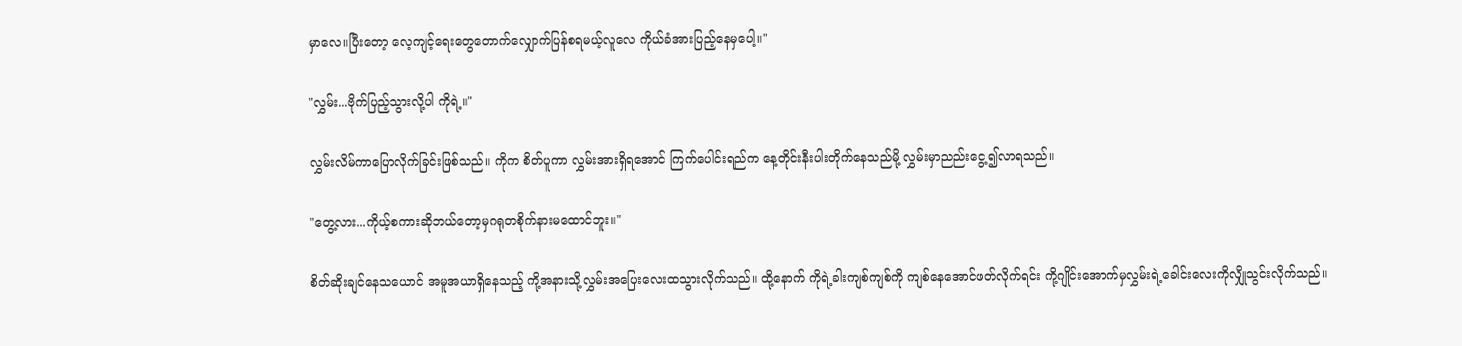မှာလေ။ပြီးတော့ လေ့ကျင့်ရေးတွေတောက်လျှောက်ပြန်စရမယ့်လူလေ ကိုယ်ခံအားပြည့်နေမှပေါ့။"

"လွှမ်း...ဗိုက်ပြည့်သွားလို့ပါ ကိုရဲ့။"

လွှမ်းလိမ်ကာပြောလိုက်ခြင်းဖြစ်သည်။ ကိုက စိတ်ပူကာ လွှမ်းအားရှိရ‌အောင် ကြက်ပေါင်းရည်က နေ့တိုင်းနီးပါးတိုက်နေသည်မို့ လွှမ်းမှာညည်း‌ငွေ့၍လာရသည်။

"တွေ့လား...ကိုယ့်စကားဆိုဘယ်တော့မှဂရုတစိုက်နားမထောင်ဘူး။"

စိတ်ဆိုးချင်နေသယောင် အမူအယာရှိနေသည့် ကို့အနားသို့လွှမ်းအပြေးလေးထသွားလိုက်သည်။ ထို့နောက် ကိုရဲ့ခါးကျစ်ကျစ်ကို ကျစ်နေအောင်ဖတ်လိုက်ရင်း ကို့ဂျိုင်းအောက်မှလွှမ်းရဲ့ခေါင်းလေးကိုလျှိုသွင်းလိုက်သည်။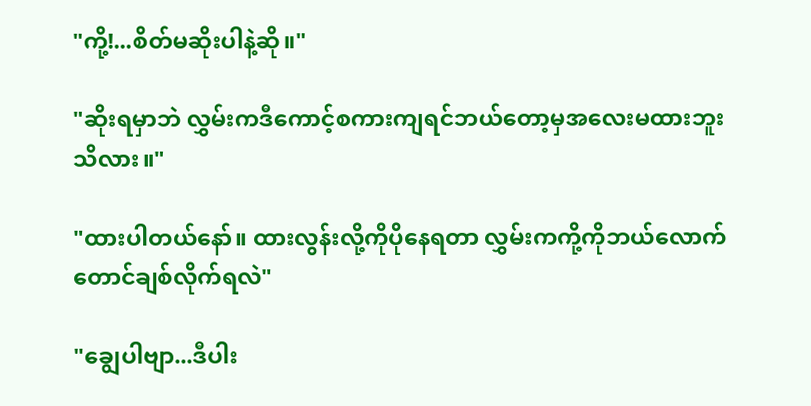"ကို့!...စိတ်မဆိုးပါနဲ့ဆို။"

"ဆိုးရမှာဘဲ လွှမ်းကဒီကောင့်စကားကျရင်ဘယ်တော့မှအလေးမထားဘူးသိလား။"

"ထားပါတယ်နော်။ ထားလွန်းလို့ကိုပိုနေရတာ လွှမ်းကကို့ကိုဘယ်လောက်တောင်ချစ်လိုက်ရလဲ"

"ချွေပါဗျာ...ဒီပါး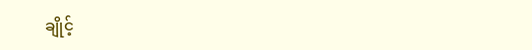ချိုင့်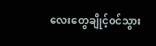လေးတွေချိုင့်၀င်သွား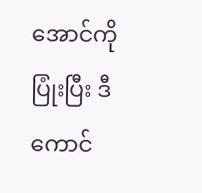အောင်ကိုပြုံးပြီး ဒီကောင်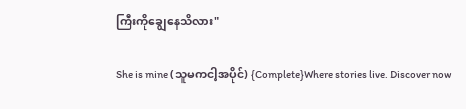ကြီးကိုချွေနေသိလား"

She is mine (သူမကငါ့အပိုင်) {Complete}Where stories live. Discover now